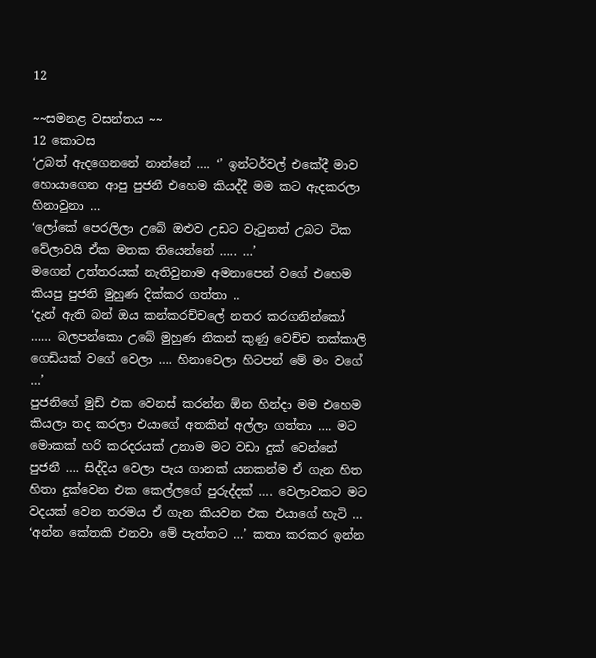12

~~සමනළ වසන්තය ~~
12 කොටස
‘උබත් ඇදගෙනනේ නාන්නේ …. ‘’ ඉන්ටර්වල් එකේදී මාව හොයාගෙන ආපු පුජනී එහෙම කියද්දී මම කට ඇදකරලා හිනාවුනා …
‘ලෝකේ පෙරලිලා උබේ ඔළුව උඩට වැටුනත් උබට ටික වේලාවයි ඒක මතක තියෙන්නේ ….. …’
මගෙන් උත්තරයක් නැතිවුනාම අමනාපෙන් වගේ එහෙම කියපු පුජනි මුහුණ දික්කර ගත්තා ..
‘දැන් ඇති බන් ඔය කන්කරච්චලේ නතර කරගනින්කෝ …… බලපන්කො උබේ මුහුණ නිකන් කුණු වෙච්ච තක්කාලි ගෙඩියක් වගේ වෙලා …. හිනාවෙලා හිටපන් මේ මං වගේ …’
පුජනිගේ මුඩ් එක වෙනස් කරන්න ඕන හින්දා මම එහෙම කියලා තද කරලා එයාගේ අතකින් අල්ලා ගත්තා …. මට මොකක් හරි කරදරයක් උනාම මට වඩා දුක් වෙන්නේ පුජනී …. සිද්දිය වෙලා පැය ගානක් යනකන්ම ඒ ගැන හිත හිතා දුක්වෙන එක කෙල්ලගේ පුරුද්දක් …. වෙලාවකට මට වදයක් වෙන තරමය ඒ ගැන කියවන එක එයාගේ හැටි …
‘අන්න කේතකි එනවා මේ පැත්තට …’ කතා කරකර ඉන්න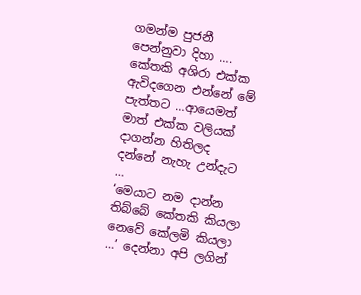ගමන්ම පුජනී පෙන්නුවා දිහා …. කේතකි අශිරා එක්ක ඇවිදගෙන එන්නේ මේ පැත්තට …ආයෙමත් මාත් එක්ක වලියක් දාගන්න හිතිලද දන්නේ නැහැ උන්දැට …
‘මෙයාට නම දාන්න තිබ්බේ කේතකි කියලා නෙවේ කේලමි කියලා …’ දෙන්නා අපි ලගින්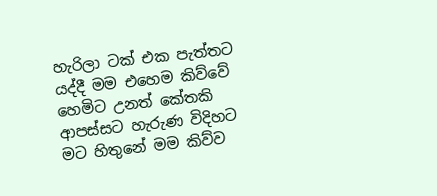හැරිලා ටක් එක පැත්තට යද්දී මම එහෙම කිව්වේ හෙමිට උනත් කේතකි ආපස්සට හැරුණ විදිහට මට හිතුනේ මම කිව්ව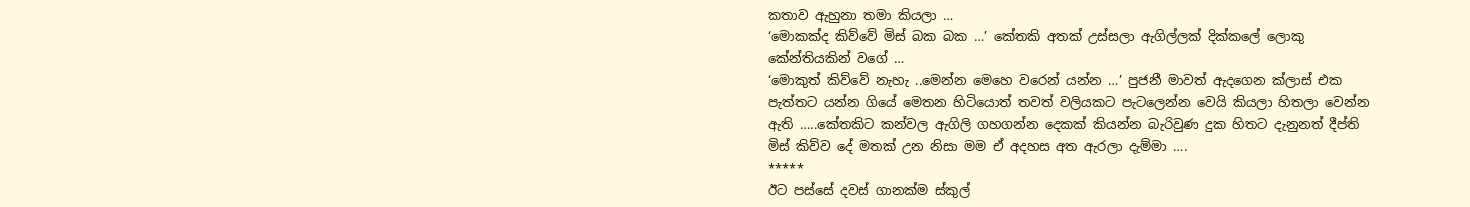කතාව ඇහුනා තමා කියලා …
‘මොකක්ද කිව්වේ මිස් බක බක …’ කේතකි අතක් උස්සලා ඇගිල්ලක් දික්කලේ ලොකු කේන්තියකින් වගේ …
‘මොකුත් කිව්වේ නැහැ ..මෙන්න මෙහෙ වරෙන් යන්න …’ පුජනී මාවත් ඇදගෙන ක්ලාස් එක පැත්තට යන්න ගියේ මෙතන හිටියොත් තවත් වලියකට පැටලෙන්න වෙයි කියලා හිතලා වෙන්න ඇති …..කේතකිට කන්වල ඇගිලි ගහගන්න දෙකක් කියන්න බැරිවුණ දුක හිතට දැනුනත් දීප්ති මිස් කිව්ව දේ මතක් උන නිසා මම ඒ අදහස අත ඇරලා දැම්මා ….
*****
ඊට පස්සේ දවස් ගානක්ම ස්කුල්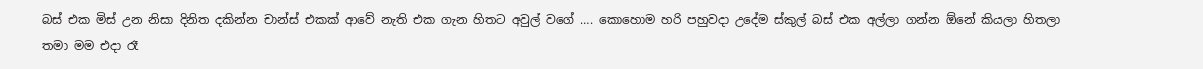බස් එක මිස් උන නිසා දිනිත දකින්න චාන්ස් එකක් ආවේ නැති එක ගැන හිතට අවුල් වගේ …. කොහොම හරි පහුවදා උදේම ස්කුල් බස් එක අල්ලා ගන්න ඕනේ කියලා හිතලා තමා මම එදා රෑ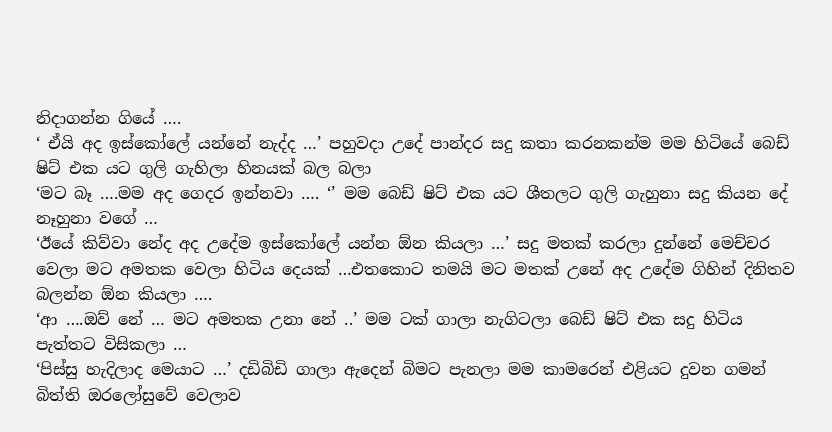නිදාගන්න ගියේ ….
‘ ඒයි අද ඉස්කෝලේ යන්නේ නැද්ද …’ පහුවදා උදේ පාන්දර සදු කතා කරනකන්ම මම හිටියේ බෙඩ් ෂිට් එක යට ගුලි ගැහිලා හිනයක් බල බලා
‘මට බෑ ….මම අද ගෙදර ඉන්නවා …. ‘’ මම බෙඩ් ෂිට් එක යට ශීතලට ගුලි ගැහුනා සදු කියන දේ නෑහුනා වගේ …
‘ඊයේ කිව්වා නේද අද උදේම ඉස්කෝලේ යන්න ඕන කියලා …’ සදු මතක් කරලා දුන්නේ මෙච්චර වෙලා මට අමතක වෙලා හිටිය දෙයක් …එතකොට තමයි මට මතක් උනේ අද උදේම ගිහින් දිනිතව බලන්න ඕන කියලා ….
‘ආ ….ඔව් නේ … මට අමතක උනා නේ ..’ මම ටක් ගාලා නැගිටලා බෙඩ් ෂිට් එක සදු හිටිය පැත්තට විසිකලා …
‘පිස්සු හැදිලාද මෙයාට …’ දඩිබිඩි ගාලා ඇදෙන් බිමට පැනලා මම කාමරෙන් එළියට දුවන ගමන් බිත්ති ඔරලෝසුවේ වෙලාව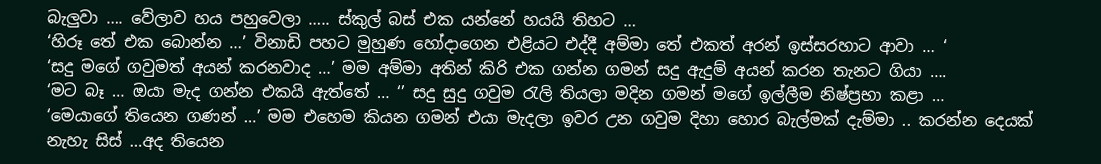බැලුවා …. වේලාව හය පහුවෙලා ….. ස්කුල් බස් එක යන්නේ හයයි තිහට …
‘හිරූ තේ එක බොන්න …’ විනාඩි පහට මුහුණ හෝදාගෙන එළියට එද්දී අම්මා තේ එකත් අරන් ඉස්සරහාට ආවා … ‘
‘සදු මගේ ගවුමත් අයන් කරනවාද …’ මම අම්මා අතින් කිරි එක ගන්න ගමන් සදු ඇදුම් අයන් කරන තැනට ගියා ….
‘මට බෑ … ඔයා මැද ගන්න එකයි ඇත්තේ … ‘’ සදු සුදු ගවුම රැලි තියලා මදින ගමන් මගේ ඉල්ලීම නිෂ්ප්‍රභා කළා …
‘මෙයාගේ තියෙන ගණන් …’ මම එහෙම කියන ගමන් එයා මැදලා ඉවර උන ගවුම දිහා හොර බැල්මක් දැම්මා .. කරන්න දෙයක් නැහැ සිස් …අද තියෙන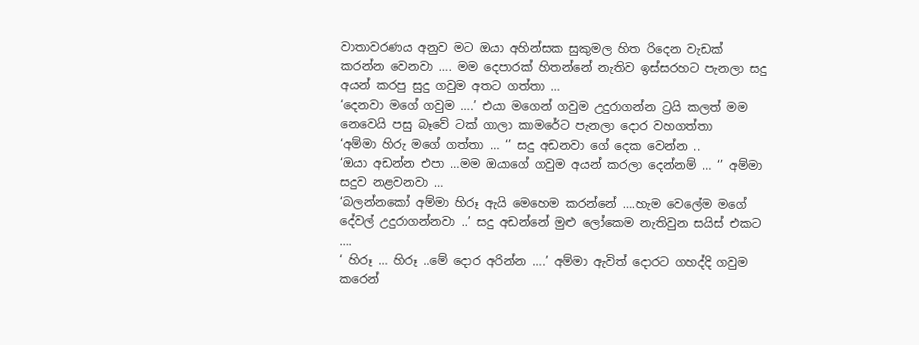වාතාවරණය අනුව මට ඔයා අහින්සක සුකුමල හිත රිදෙන වැඩක් කරන්න වෙනවා …. මම දෙපාරක් හිතන්නේ නැතිව ඉස්සරහට පැනලා සදු අයන් කරපු සුදු ගවුම අතට ගත්තා …
‘දෙනවා මගේ ගවුම ….’ එයා මගෙන් ගවුම උදුරාගන්න ට්‍රයි කලත් මම නෙවෙයි පසු බෑවේ ටක් ගාලා කාමරේට පැනලා දොර වහගත්තා
‘අම්මා හිරු මගේ ගත්තා … ‘’ සදු අඩනවා ගේ දෙක වෙන්න ..
‘ඔයා අඩන්න එපා …මම ඔයාගේ ගවුම අයන් කරලා දෙන්නම් … ‘’ අම්මා සදුව නළවනවා …
‘බලන්නකෝ අම්මා හිරූ ඇයි මෙහෙම කරන්නේ ….හැම වෙලේම මගේ දේවල් උදුරාගන්නවා ..’ සදු අඩන්නේ මුළු ලෝකෙම නැතිවුන සයිස් එකට ….
‘ හිරූ … හිරූ ..මේ දොර අරින්න ….’ අම්මා ඇවිත් දොරට ගහද්දි ගවුම කරෙන්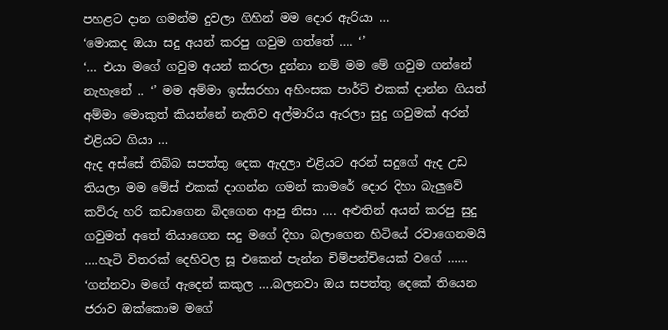පහළට දාන ගමන්ම දුවලා ගිහින් මම දොර ඇරියා …
‘මොකද ඔයා සදු අයන් කරපු ගවුම ගත්තේ …. ‘’
‘… එයා මගේ ගවුම අයන් කරලා දුන්නා නම් මම මේ ගවුම ගන්නේ නැහැනේ .. ‘’ මම අම්මා ඉස්සරහා අහිංසක පාර්ට් එකක් දාන්න ගියත් අම්මා මොකුත් කියන්නේ නැතිව අල්මාරිය ඇරලා සුදු ගවුමක් අරන් එළියට ගියා …
ඇද අස්සේ තිබ්බ සපත්තු දෙක ඇදලා එළියට අරන් සදුගේ ඇද උඩ තියලා මම මේස් එකක් දාගන්න ගමන් කාමරේ දොර දිහා බැලුවේ කව්රු හරි කඩාගෙන බිදගෙන ආපු නිසා …. අළුතින් අයන් කරපු සුදු ගවුමත් අතේ තියාගෙන සදු මගේ දිහා බලාගෙන හිටියේ රවාගෙනමයි ….හැටි විතරක් දෙහිවල සූ එකෙන් පැන්න චිම්පන්චියෙක් වගේ ……
‘ගන්නවා මගේ ඇදෙන් කකුල ….බලනවා ඔය සපත්තු දෙකේ තියෙන ජරාව ඔක්කොම මගේ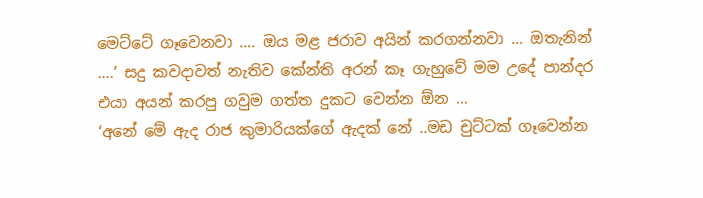මෙට්ටේ ගෑවෙනවා …. ඔය මළ ජරාව අයින් කරගන්නවා … ඔතැනින් ….’ සදු කවදාවත් නැතිව කේන්ති අරන් කෑ ගැහුවේ මම උදේ පාන්දර එයා අයන් කරපු ගවුම ගත්ත දුකට වෙන්න ඕන …
‘අනේ මේ ඇද රාජ කුමාරියක්ගේ ඇදක්‌ නේ ..මඩ චුට්ටක් ගෑවෙන්න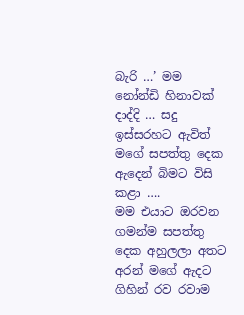බැරි …’ මම නෝන්ඩි හිනාවක් දාද්දි … සදු ඉස්සරහට ඇවිත් මගේ සපත්තු දෙක ඇදෙන් බිමට විසි කළා ….
මම එයාට ඔරවන ගමන්ම සපත්තු දෙක අහුලලා අතට අරන් මගේ ඇදට ගිහින් රව රවාම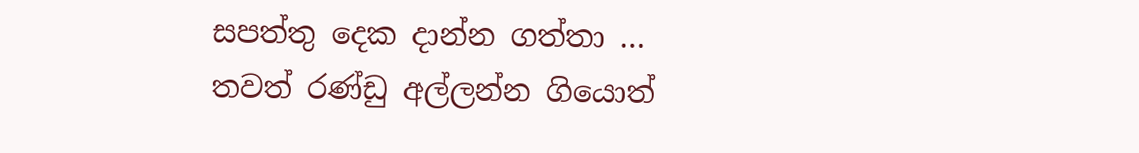සපත්තු දෙක දාන්න ගත්තා …
තවත් රණ්ඩු අල්ලන්න ගියොත්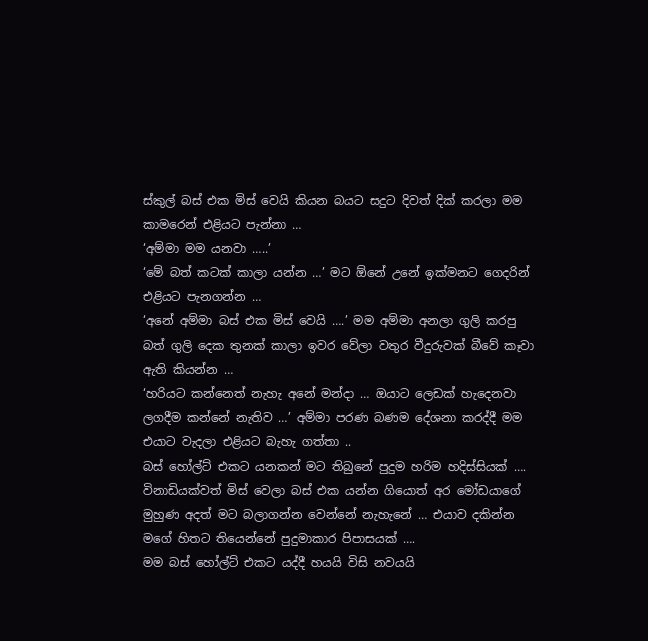ස්කුල් බස් එක මිස් වෙයි කියන බයට සදුට දිවත් දික් කරලා මම කාමරෙන් එළියට පැන්නා …
‘අම්මා මම යනවා …..’
‘මේ බත් කටක් කාලා යන්න …’ මට ඕනේ උනේ ඉක්මනට ගෙදරින් එළියට පැනගන්න …
‘අනේ අම්මා බස් එක මිස් වෙයි ….’ මම අම්මා අනලා ගුලි කරපු බත් ගුලි දෙක තුනක් කාලා ඉවර වේලා වතුර වීදුරුවක් බීවේ කෑවා ඇති කියන්න …
‘හරියට කන්නෙත් නැහැ අනේ මන්දා … ඔයාට ලෙඩක් හැදෙනවා ලගදීම කන්නේ නැතිව …’ අම්මා පරණ බණම දේශනා කරද්දී මම එයාට වැදලා එළියට බැහැ ගත්තා ..
බස් හෝල්ට් එකට යනකන් මට තිබුනේ පුදුම හරිම හදිස්සියක් …. විනාඩියක්වත් මිස් වෙලා බස් එක යන්න ගියොත් අර මෝඩයාගේ මුහුණ අදත් මට බලාගන්න වෙන්නේ නැහැනේ … එයාව දකින්න මගේ හිතට තියෙන්නේ පුදුමාකාර පිපාසයක් ….
මම බස් හෝල්ට් එකට යද්දී හයයි විසි නවයයි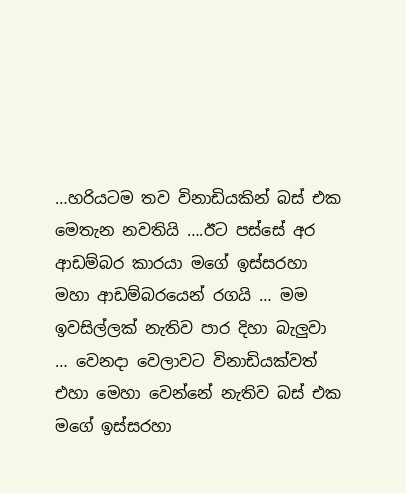…හරියටම තව විනාඩියකින් බස් එක මෙතැන නවතියි ….ඊට පස්සේ අර ආඩම්බර කාරයා මගේ ඉස්සරහා මහා ආඩම්බරයෙන් රගයි … මම ඉවසිල්ලක් නැතිව පාර දිහා බැලුවා … වෙනදා වෙලාවට විනාඩියක්වත් එහා මෙහා වෙන්නේ නැතිව බස් එක මගේ ඉස්සරහා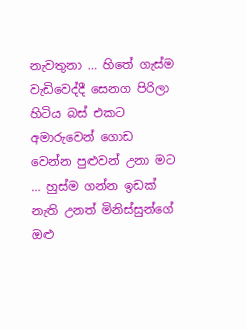නැවතුනා … හිතේ ගැස්ම වැඩිවෙද්දී සෙනග පිරිලා හිටිය බස් එකට අමාරුවෙන් ගොඩ වෙන්න පුළුවන් උනා මට … හුස්ම ගන්න ඉඩක් නැති උනත් මිනිස්සුන්ගේ ඔළු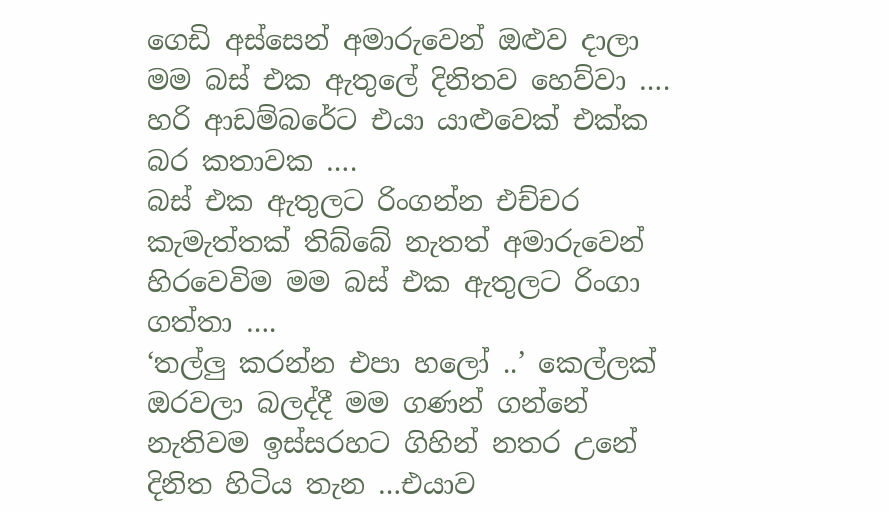ගෙඩි අස්සෙන් අමාරුවෙන් ඔළුව දාලා මම බස් එක ඇතුලේ දිනිතව හෙව්වා …. හරි ආඩම්බරේට එයා යාළුවෙක් එක්ක බර කතාවක ….
බස් එක ඇතුලට රිංගන්න එච්චර කැමැත්තක් තිබ්බේ නැතත් අමාරුවෙන් හිරවෙවිම මම බස් එක ඇතුලට රිංගා ගත්තා ….
‘තල්ලු කරන්න එපා හලෝ ..’ කෙල්ලක් ඔරවලා බලද්දී මම ගණන් ගන්නේ නැතිවම ඉස්සරහට ගිහින් නතර උනේ දිනිත හිටිය තැන …එයාව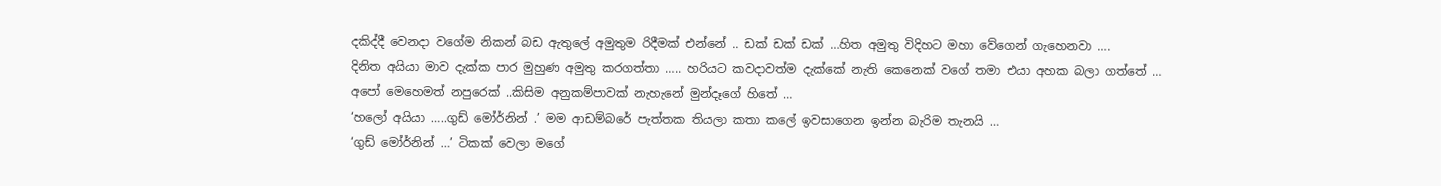දකිද්දී වෙනදා වගේම නිකන් බඩ ඇතුලේ අමුතුම රිදීමක් එන්නේ .. ඩක් ඩක් ඩක් …හිත අමුතු විදිහට මහා වේගෙන් ගැහෙනවා ….
දිනිත අයියා මාව දැක්ක පාර මුහුණ අමුතු කරගත්තා ….. හරියට කවදාවත්ම දැක්කේ නැති කෙනෙක් වගේ තමා එයා අහක බලා ගත්තේ …
අපෝ මෙහෙමත් නපුරෙක් ..කිසිම අනුකම්පාවක් නැහැනේ මුන්දෑගේ හිතේ …
‘හලෝ අයියා …..ගුඩ් මෝර්නින් .’ මම ආඩම්බරේ පැත්තක තියලා කතා කලේ ඉවසාගෙන ඉන්න බැරිම තැනයි …
‘ගුඩ් මෝර්නින් …’ ටිකක් වෙලා මගේ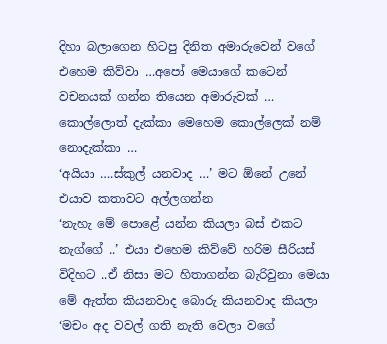දිහා බලාගෙන හිටපු දිනිත අමාරුවෙන් වගේ එහෙම කිව්වා …අපෝ මෙයාගේ කටෙන් වචනයක් ගන්න තියෙන අමාරුවක් … කොල්ලොත් දැක්කා මෙහෙම කොල්ලෙක් නම් නොදැක්කා …
‘අයියා ….ස්කුල් යනවාද …’ මට ඕනේ උනේ එයාව කතාවට අල්ලගන්න
‘නැහැ මේ පොළේ යන්න කියලා බස් එකට නැග්ගේ ..’ එයා එහෙම කිව්වේ හරිම සීරියස් විදිහට ..ඒ නිසා මට හිතාගන්න බැරිවුනා මෙයා මේ ඇත්ත කියනවාද බොරු කියනවාද කියලා
‘මචං අද වවල් ගති නැති වෙලා වගේ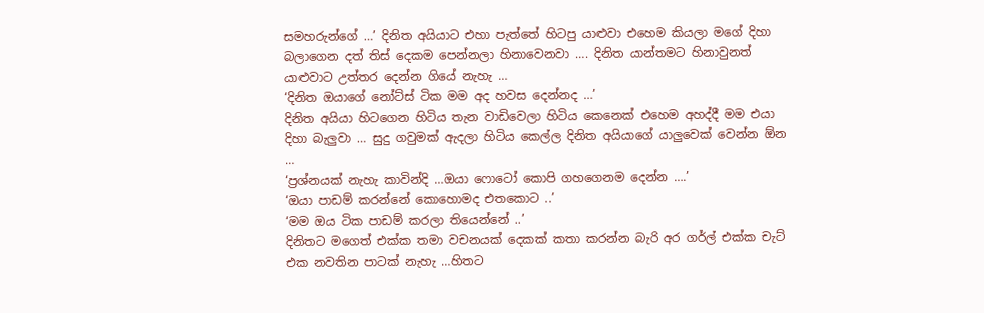සමහරුන්ගේ …’ දිනිත අයියාට එහා පැත්තේ හිටපු යාළුවා එහෙම කියලා මගේ දිහා බලාගෙන දත් තිස් දෙකම පෙන්නලා හිනාවෙනවා …. දිනිත යාන්තමට හිනාවුනත් යාළුවාට උත්තර දෙන්න ගියේ නැහැ …
‘දිනිත ඔයාගේ නෝට්ස් ටික මම අද හවස දෙන්නද …’
දිනිත අයියා හිටගෙන හිටිය තැන වාඩිවෙලා හිටිය කෙනෙක් එහෙම අහද්දී මම එයා දිහා බැලුවා … සුදු ගවුමක් ඇදලා හිටිය කෙල්ල දිනිත අයියාගේ යාලුවෙක් වෙන්න ඕන …
‘ප්‍රශ්නයක් නැහැ කාවින්දි …ඔයා ෆොටෝ කොපි ගහගෙනම දෙන්න ….’
‘ඔයා පාඩම් කරන්නේ කොහොමද එතකොට ..’
‘මම ඔය ටික පාඩම් කරලා තියෙන්නේ ..’
දිනිතට මගෙත් එක්ක තමා වචනයක් දෙකක් කතා කරන්න බැරි අර ගර්ල් එක්ක චැට් එක නවතින පාටක් නැහැ …හිතට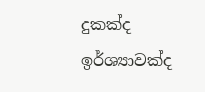දුකක්ද ඉර්ශ්‍යාවක්ද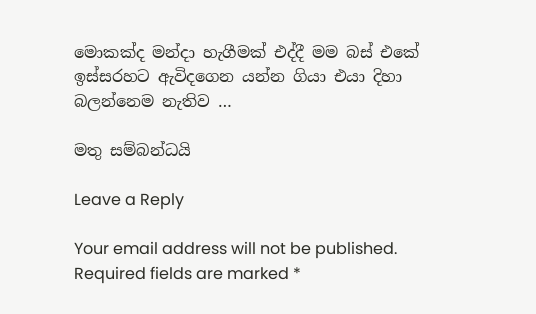මොකක්ද මන්දා හැගීමක් එද්දී මම බස් එකේ ඉස්සරහට ඇවිදගෙන යන්න ගියා එයා දිහා බලන්නෙම නැතිව …

මතු සම්බන්ධයි

Leave a Reply

Your email address will not be published. Required fields are marked *